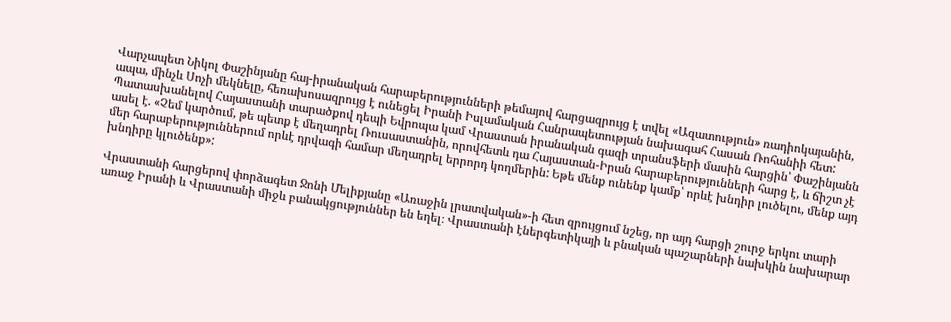Վարչապետ Նիկոլ Փաշինյանը հայ-իրանական հարաբերությունների թեմայով հարցազրույց է տվել «Ազատություն» ռադիոկայանին, ապա, մինչև Սոչի մեկնելը, հեռախոսազրույց է ունեցել Իրանի Իսլամական Հանրապետության նախագահ Հասան Ռոհանիի հետ: Պատասխանելով Հայաստանի տարածքով դեպի Եվրոպա կամ Վրաստան իրանական գազի տրանսֆերի մասին հարցին՝ Փաշինյանն ասել է. «Չեմ կարծում, թե պետք է մեղադրել Ռուսաստանին, որովհետև դա Հայաստան-Իրան հարաբերությունների հարց է, և ճիշտ չէ մեր հարաբերություններում որևէ դրվագի համար մեղադրել երրորդ կողմերին: Եթե մենք ունենք կամք՝ որևէ խնդիր լուծելու, մենք այդ խնդիրը կլուծենք»:

Վրաստանի հարցերով փորձագետ Ջոնի Մելիքյանը «Առաջին լրատվական»-ի հետ զրույցում նշեց, որ այդ հարցի շուրջ երկու տարի առաջ Իրանի և Վրաստանի միջև բանակցություններ են եղել։ Վրաստանի էներգետիկայի և բնական պաշարների նախկին նախարար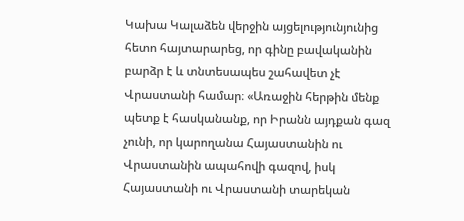Կախա Կալաձեն վերջին այցելությունյունից հետո հայտարարեց, որ գինը բավականին բարձր է և տնտեսապես շահավետ չէ Վրաստանի համար։ «Առաջին հերթին մենք պետք է հասկանանք, որ Իրանն այդքան գազ չունի, որ կարողանա Հայաստանին ու Վրաստանին ապահովի գազով, իսկ Հայաստանի ու Վրաստանի տարեկան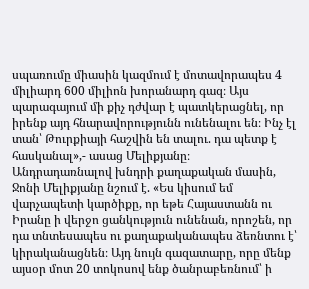սպառումը միասին կազմում է մոտավորապես 4 միլիարդ 600 միլիոն խորանարդ գազ։ Այս պարագայում մի քիչ դժվար է պատկերացնել, որ իրենք այդ հնարավորությունն ունենալու են։ Ինչ էլ տան՝ Թուրքիայի հաշվին են տալու. դա պետք է հասկանալ»,- ասաց Մելիքյանը։
Անդրադառնալով խնդրի քաղաքական մասին, Ջոնի Մելիքյանը նշում է. «Ես կիսում եմ վարչապետի կարծիքը, որ եթե Հայաստանն ու Իրանը ի վերջո ցանկություն ունենան, որոշեն, որ դա տնտեսապես ու քաղաքականապես ձեռնտու է՝ կիրականացնեն։ Այդ նույն գազատարը, որը մենք այսօր մոտ 20 տոկոսով ենք ծանրաբեռնում՝ ի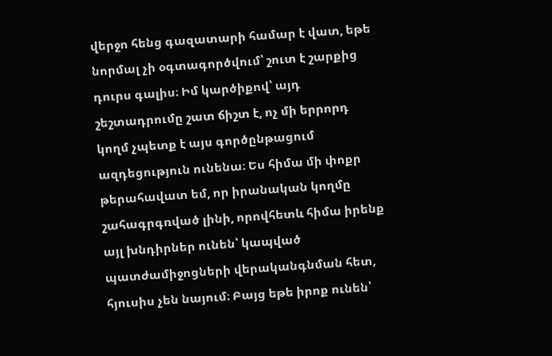վերջո հենց գազատարի համար է վատ, եթե նորմալ չի օգտագործվում՝ շուտ է շարքից դուրս գալիս։ Իմ կարծիքով՝ այդ շեշտադրումը շատ ճիշտ է, ոչ մի երրորդ կողմ չպետք է այս գործընթացում ազդեցություն ունենա։ Ես հիմա մի փոքր թերահավատ եմ, որ իրանական կողմը շահագրգռված լինի, որովհետև հիմա իրենք այլ խնդիրներ ունեն՝ կապված պատժամիջոցների վերականգնման հետ, հյուսիս չեն նայում։ Բայց եթե իրոք ունեն՝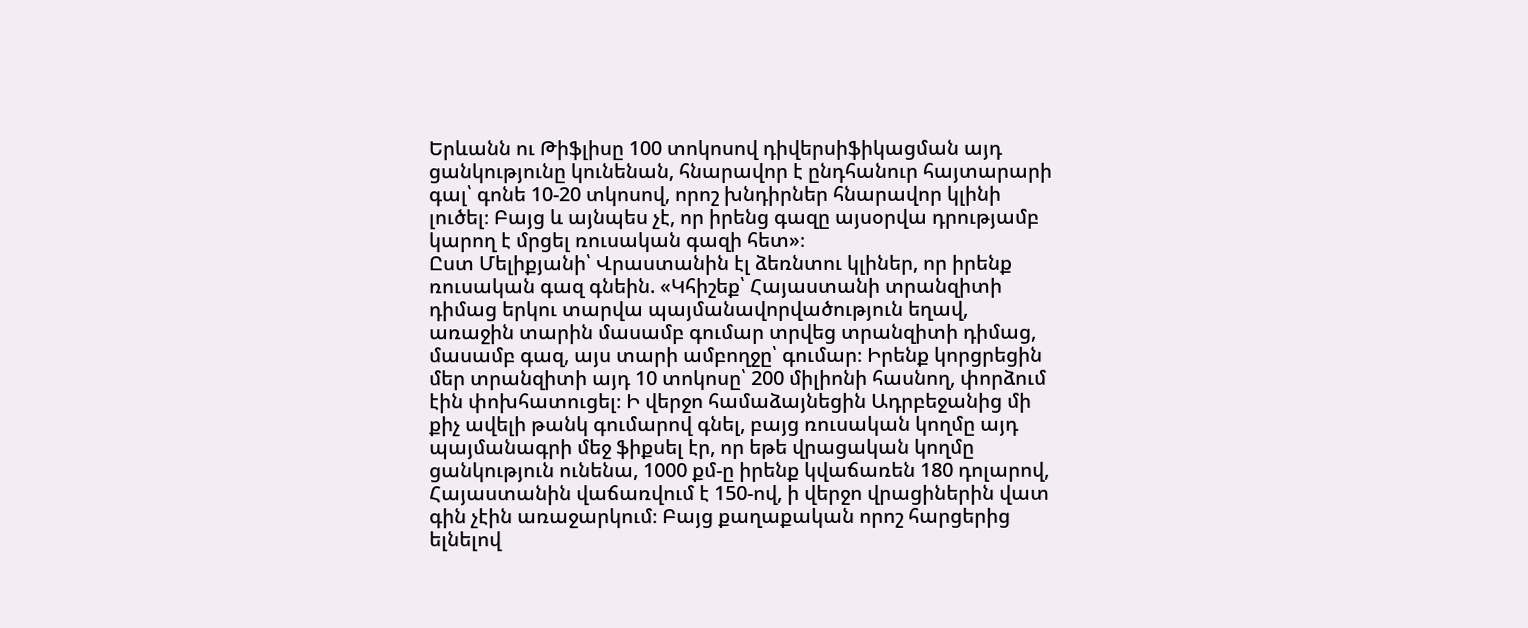Երևանն ու Թիֆլիսը 100 տոկոսով դիվերսիֆիկացման այդ ցանկությունը կունենան, հնարավոր է ընդհանուր հայտարարի գալ՝ գոնե 10-20 տկոսով, որոշ խնդիրներ հնարավոր կլինի լուծել։ Բայց և այնպես չէ, որ իրենց գազը այսօրվա դրությամբ կարող է մրցել ռուսական գազի հետ»։
Ըստ Մելիքյանի՝ Վրաստանին էլ ձեռնտու կլիներ, որ իրենք ռուսական գազ գնեին. «Կհիշեք՝ Հայաստանի տրանզիտի դիմաց երկու տարվա պայմանավորվածություն եղավ, առաջին տարին մասամբ գումար տրվեց տրանզիտի դիմաց, մասամբ գազ, այս տարի ամբողջը՝ գումար։ Իրենք կորցրեցին մեր տրանզիտի այդ 10 տոկոսը՝ 200 միլիոնի հասնող, փորձում էին փոխհատուցել։ Ի վերջո համաձայնեցին Ադրբեջանից մի քիչ ավելի թանկ գումարով գնել, բայց ռուսական կողմը այդ պայմանագրի մեջ ֆիքսել էր, որ եթե վրացական կողմը ցանկություն ունենա, 1000 քմ-ը իրենք կվաճառեն 180 դոլարով, Հայաստանին վաճառվում է 150-ով, ի վերջո վրացիներին վատ գին չէին առաջարկում։ Բայց քաղաքական որոշ հարցերից ելնելով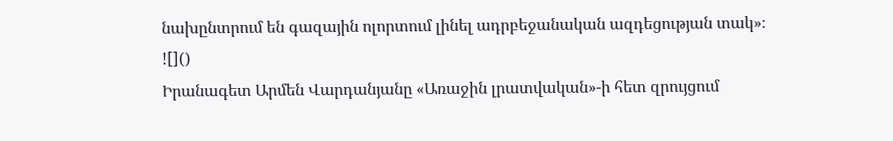նախընտրում են գազային ոլորտում լինել ադրբեջանական ազդեցության տակ»։
![]()
Իրանագետ Արմեն Վարդանյանը «Առաջին լրատվական»-ի հետ զրույցում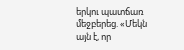երկու պատճառ մեջբերեց. «Մեկն այն է, որ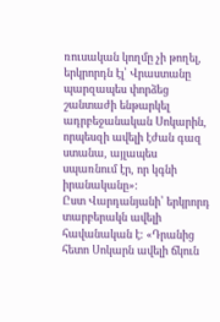ռուսական կողմը չի թողել, երկրորդն էլ՝ Վրաստանը պարզապես փորձեց շանտաժի ենթարկել ադրբեջանական Սոկարին, որպեսզի ավելի էժան գազ ստանա, այլապես սպառնում էր, որ կգնի իրանականը»։
Ըստ Վարդանյանի՝ երկրորդ տարբերակն ավելի հավանական է։ «Դրանից հետո Սոկարն ավելի ճկուն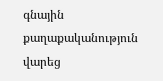գնային քաղաքականություն վարեց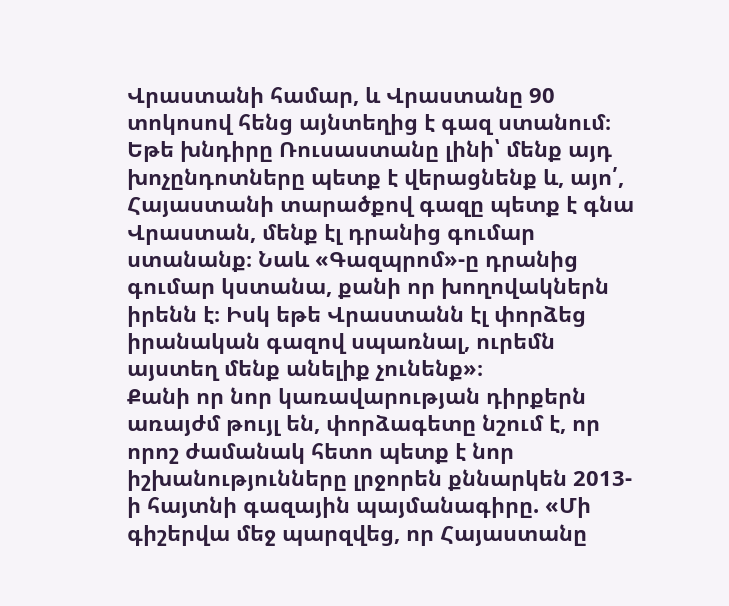Վրաստանի համար, և Վրաստանը 90 տոկոսով հենց այնտեղից է գազ ստանում։ Եթե խնդիրը Ռուսաստանը լինի՝ մենք այդ խոչընդոտները պետք է վերացնենք և, այո՛, Հայաստանի տարածքով գազը պետք է գնա Վրաստան, մենք էլ դրանից գումար ստանանք։ Նաև «Գազպրոմ»-ը դրանից գումար կստանա, քանի որ խողովակներն իրենն է։ Իսկ եթե Վրաստանն էլ փորձեց իրանական գազով սպառնալ, ուրեմն այստեղ մենք անելիք չունենք»։
Քանի որ նոր կառավարության դիրքերն առայժմ թույլ են, փորձագետը նշում է, որ որոշ ժամանակ հետո պետք է նոր իշխանությունները լրջորեն քննարկեն 2013-ի հայտնի գազային պայմանագիրը. «Մի գիշերվա մեջ պարզվեց, որ Հայաստանը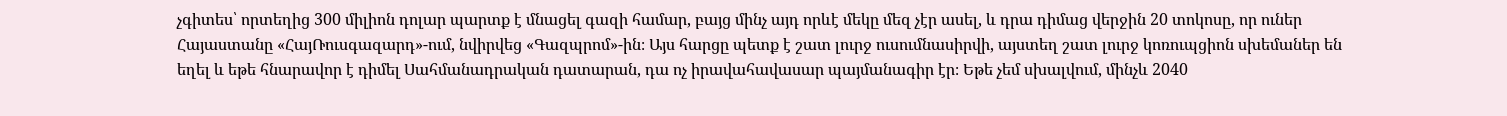չգիտես՝ որտեղից 300 միլիոն դոլար պարտք է մնացել գազի համար, բայց մինչ այդ որևէ մեկը մեզ չէր ասել, և դրա դիմաց վերջին 20 տոկոսը, որ ուներ Հայաստանը «ՀայՌուսգազարդ»-ում, նվիրվեց «Գազպրոմ»-ին։ Այս հարցը պետք է շատ լուրջ ուսումնասիրվի, այստեղ շատ լուրջ կոռուպցիոն սխեմաներ են եղել և եթե հնարավոր է դիմել Սահմանադրական դատարան, դա ոչ իրավահավասար պայմանագիր էր։ Եթե չեմ սխալվում, մինչև 2040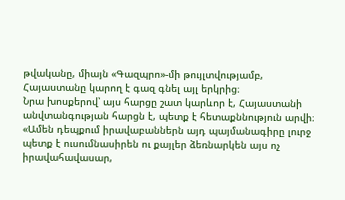թվականը, միայն «Գազպրո»-մի թույլտվությամբ, Հայաստանը կարող է գազ գնել այլ երկրից։
Նրա խոսքերով՝ այս հարցը շատ կարևոր է, Հայաստանի անվտանգության հարցն է, պետք է հետաքննություն արվի։ «Ամեն դեպքում իրավաբաններն այդ պայմանագիրը լուրջ պետք է ուսումնասիրեն ու քայլեր ձեռնարկեն այս ոչ իրավահավասար,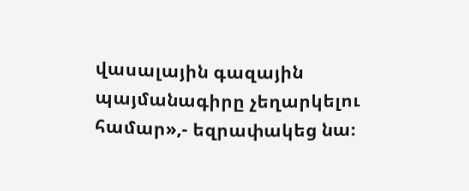վասալային գազային պայմանագիրը չեղարկելու համար»,- եզրափակեց նա։